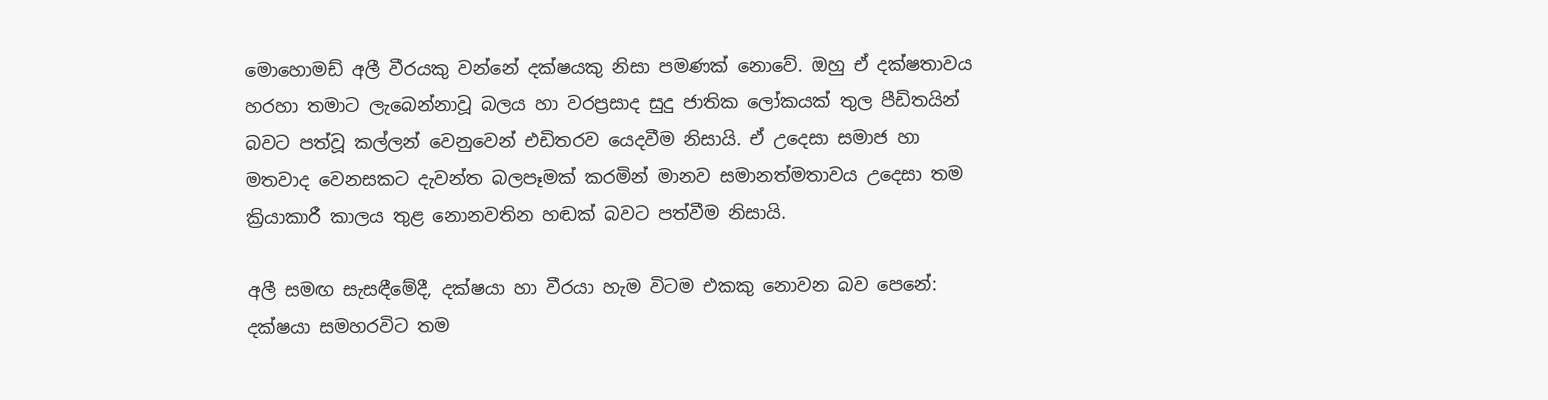මොහොමඩ් අලී වීරයකු වන්නේ දක්ෂයකු නිසා පමණක් නොවේ. ඔහු ඒ දක්ෂතාවය හරහා තමාට ලැබෙන්නාවූ බලය හා වරප්‍රසාද සුදු ජාතික ලෝකයක් තුල පීඩිතයින් බවට පත්වූ කල්ලන් වෙනුවෙන් එඩිතරව යෙදවීම නිසායි. ඒ උදෙසා සමාජ හා මතවාද වෙනසකට දැවන්ත බලපෑමක් කරමින් මානව සමානත්මතාවය උදෙසා තම ක්‍රියාකාරී කාලය තුළ නොනවතින හඬක් බවට පත්වීම නිසායි.

අලී සමඟ සැසඳීමේදී, දක්ෂයා හා වීරයා හැම විටම එකකු නොවන බව පෙනේ: දක්ෂයා සමහරවිට තම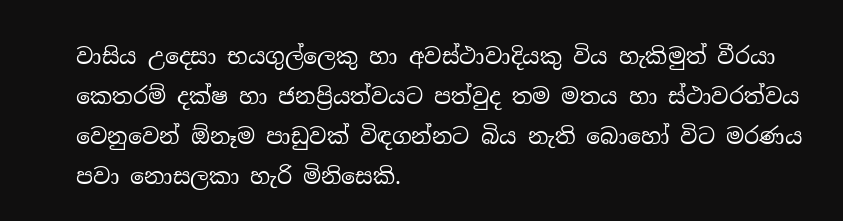වාසිය උදෙසා භයගුල්ලෙකු හා අවස්ථාවාදියකු විය හැකිමුත් වීරයා කෙතරම් දක්ෂ හා ජනප්‍රියත්වයට පත්වුද තම මතය හා ස්ථාවරත්වය වෙනුවෙන් ඕනෑම පාඩුවක් විඳගන්නට බිය නැති බොහෝ විට මරණය පවා නොසලකා හැරි මිනිසෙකි.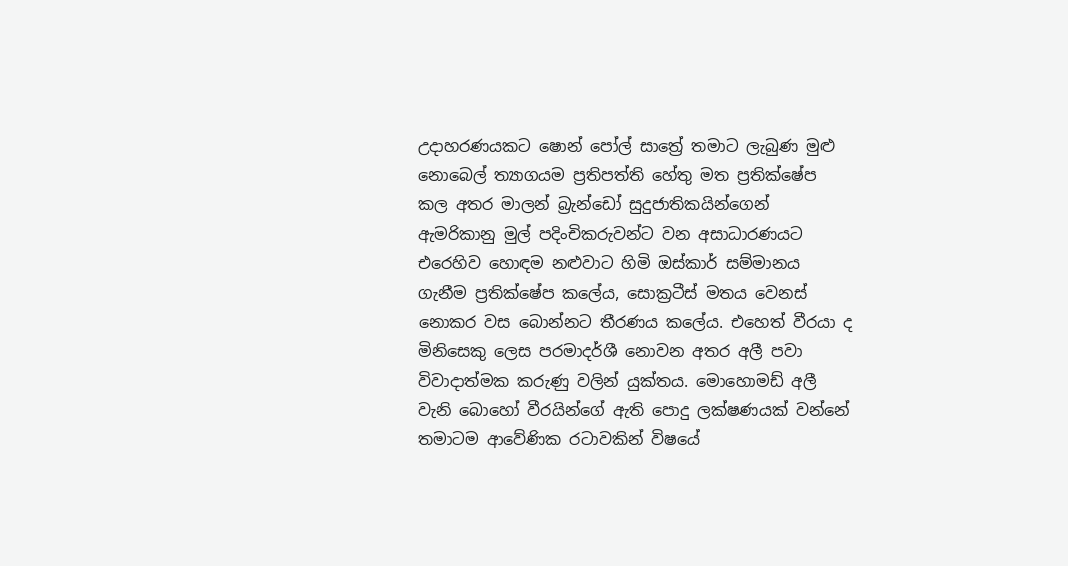උදාහරණයකට ෂොන් පෝල් සාත්‍රේ තමාට ලැබුණ මුළු නොබෙල් ත්‍යාගයම ප්‍රතිපත්ති හේතු මත ප්‍රතික්ෂේප කල අතර මාලන් බ්‍රැන්ඩෝ සුදුජාතිකයින්ගෙන් ඇමරිකානු මුල් පදිංචිකරුවන්ට වන අසාධාරණයට එරෙහිව හොඳම නළුවාට හිමි ඔස්කාර් සම්මානය ගැනීම ප්‍රතික්ෂේප කලේය, සොක්‍රටීස් මතය වෙනස් නොකර වස බොන්නට තීරණය කලේය. එහෙත් වීරයා ද මිනිසෙකු ලෙස පරමාදර්ශී නොවන අතර අලී පවා විවාදාත්මක කරුණු වලින් යුක්තය. මොහොමඩ් අලී වැනි බොහෝ වීරයින්ගේ ඇති පොදු ලක්ෂණයක් වන්නේ තමාටම ආවේණික රටාවකින් විෂයේ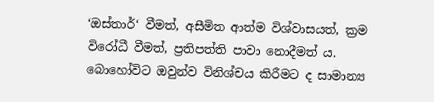‘ඔස්තාර්‘ වීමත්, අසීමිත ආත්ම විශ්වාසයත්, ක්‍රම විරෝධී වීමත්, ප්‍රතිපත්ති පාවා නොදීමත් ය. බොහෝවිට ඔවුන්ව විනිශ්චය කිරීමට ද සාමාන්‍ය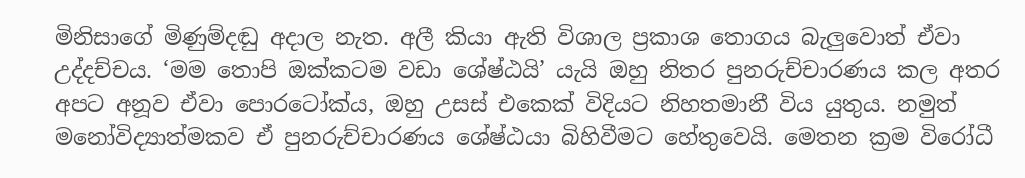මිනිසාගේ මිණුම්දඬු අදාල නැත. අලී කියා ඇති විශාල ප්‍රකාශ තොගය බැලුවොත් ඒවා උද්දච්චය. ‘මම තොපි ඔක්කටම වඩා ශේෂ්ඨයි’ යැයි ඔහු නිතර පුනරුච්චාරණය කල අතර අපට අනූව ඒවා පොරටෝක්ය, ඔහු උසස් එකෙක් විදියට නිහතමානී විය යුතුය. නමුත් මනෝවිද්‍යාත්මකව ඒ පුනරුච්චාරණය ශේෂ්ඨයා බිහිවීමට හේතුවෙයි. මෙතන ක්‍රම විරෝධී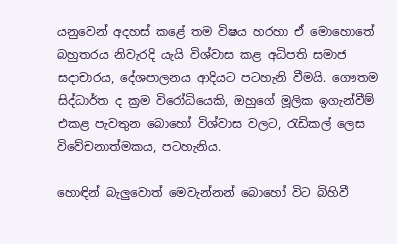යනුවෙන් අදහස් කළේ තම විෂය හරහා ඒ මොහොතේ බහුතරය නිවැරදි යැයි විශ්වාස කළ අධිපති සමාජ සදාචාරය, දේශපාලනය ආදියට පටහැනි වීමයි. ගෞතම සිද්ධාර්ත ද ක්‍රම විරෝධියෙකි, ඔහුගේ මූලික ඉගැන්වීම් එකළ පැවතුන බොහෝ විශ්වාස වලට, රැඩිකල් ලෙස විවේචනාත්මකය, පටහැනිය.

හොඳින් බැලුවොත් මෙවැන්නන් බොහෝ විට බිහිවී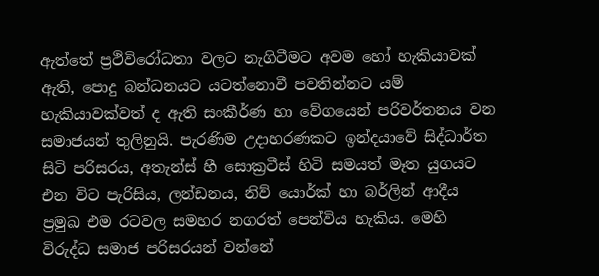ඇත්තේ ප්‍රථිවිරෝධතා වලට නැගිටීමට අවම හෝ හැකියාවක් ඇති, පොදු බන්ධනයට යටත්නොවී පවතින්නට යම් හැකියාවක්වත් ද ඇති සංකීර්ණ හා වේගයෙන් පරිවර්තනය වන සමාජයන් තුලිනුයි. පැරණිම උදාහරණකට ඉන්දයාවේ සිද්ධාර්ත සිටි පරිසරය, අතැන්ස් හී සොක්‍රටීස් හිටි සමයත් මෑත යුගයට එන විට පැරිසිය, ලන්ඩනය, නිව් යොර්ක් හා බර්ලින් ආදීය ප්‍රමුඛ එම රටවල සමහර නගරත් පෙන්විය හැකිය. මෙහි විරුද්ධ සමාජ පරිසරයන් වන්නේ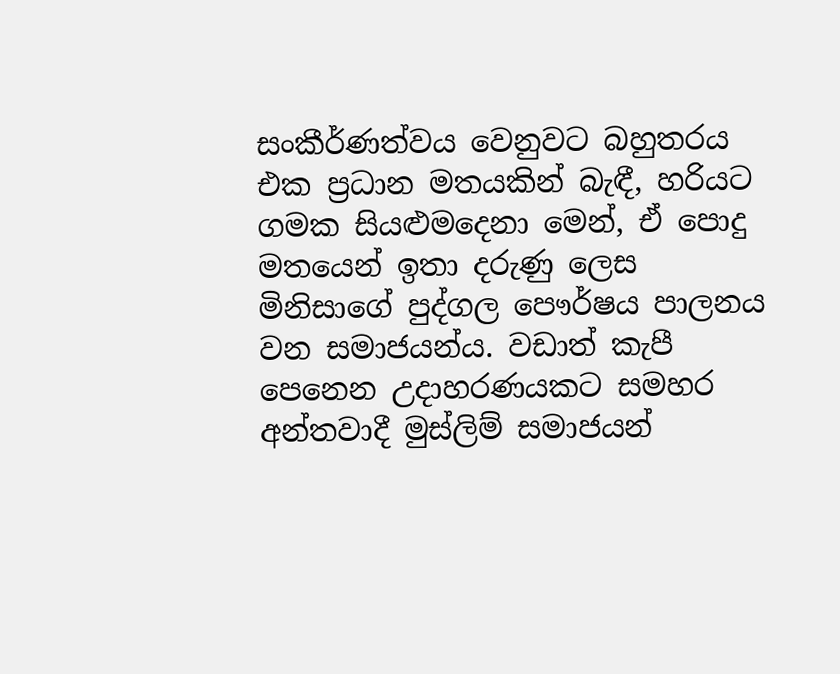සංකීර්ණත්වය වෙනුවට බහුතරය එක ප්‍රධාන මතයකින් බැඳී, හරියට ගමක සියළුමදෙනා මෙන්, ඒ පොදු මතයෙන් ඉතා දරුණු ලෙස මිනිසාගේ පුද්ගල පෞර්ෂය පාලනය වන සමාජයන්ය. වඩාත් කැපී පෙනෙන උදාහරණයකට සමහර අන්තවාදී මුස්ලිම් සමාජයන්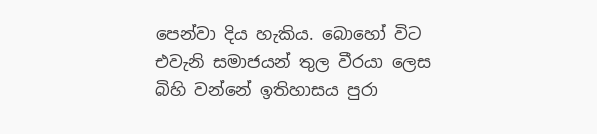පෙන්වා දිය හැකිය. බොහෝ විට එවැනි සමාජයන් තුල වීරයා ලෙස බිහි වන්නේ ඉතිහාසය පුරා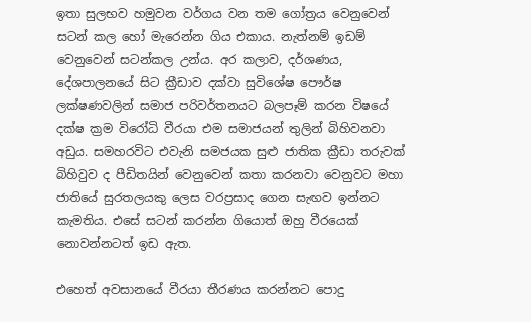ඉතා සුලභව හමුවන වර්ගය වන තම ගෝත්‍රය වෙනුවෙන් සටන් කල හෝ මැරෙන්න ගිය එකාය. නැත්නම් ඉඩම් වෙනුවෙන් සටන්කල උන්ය. අර කලාව, දර්ශණය, දේශපාලනයේ සිට ක්‍රීඩාව දක්වා සුවිශේෂ පෞර්ෂ ලක්ෂණවලින් සමාජ පරිවර්තනයට බලපෑම් කරන විෂයේ දක්ෂ ක්‍රම විරෝධි වීරයා එම සමාජයන් තුලින් බිහිවනවා අඩුය. සමහරවිට එවැනි සමජයක සුළු ජාතික ක්‍රීඩා තරුවක් බිහිවුව ද පීඩිතයින් වෙනුවෙන් කතා කරනවා වෙනුවට මහා ජාතියේ සුරතලයකු ලෙස වරප්‍රසාද ගෙන සැඟව ඉන්නට කැමතිය. එසේ සටන් කරන්න ගියොත් ඔහු වීරයෙක් නොවන්නටත් ඉඩ ඇත.

එහෙත් අවසානයේ වීරයා තීරණය කරන්නට පොදු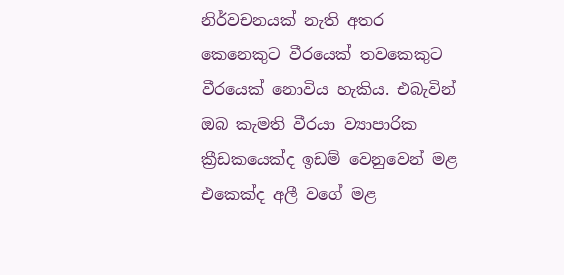නිර්වචනයක් නැති අතර කෙනෙකුට වීරයෙක් තවකෙකුට වීරයෙක් නොවිය හැකිය. එබැවින් ඔබ කැමති වීරයා ව්‍යාපාරික ක්‍රීඩකයෙක්ද ඉඩම් වෙනුවෙන් මළ එකෙක්ද අලී වගේ මළ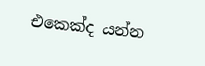එකෙක්ද යන්න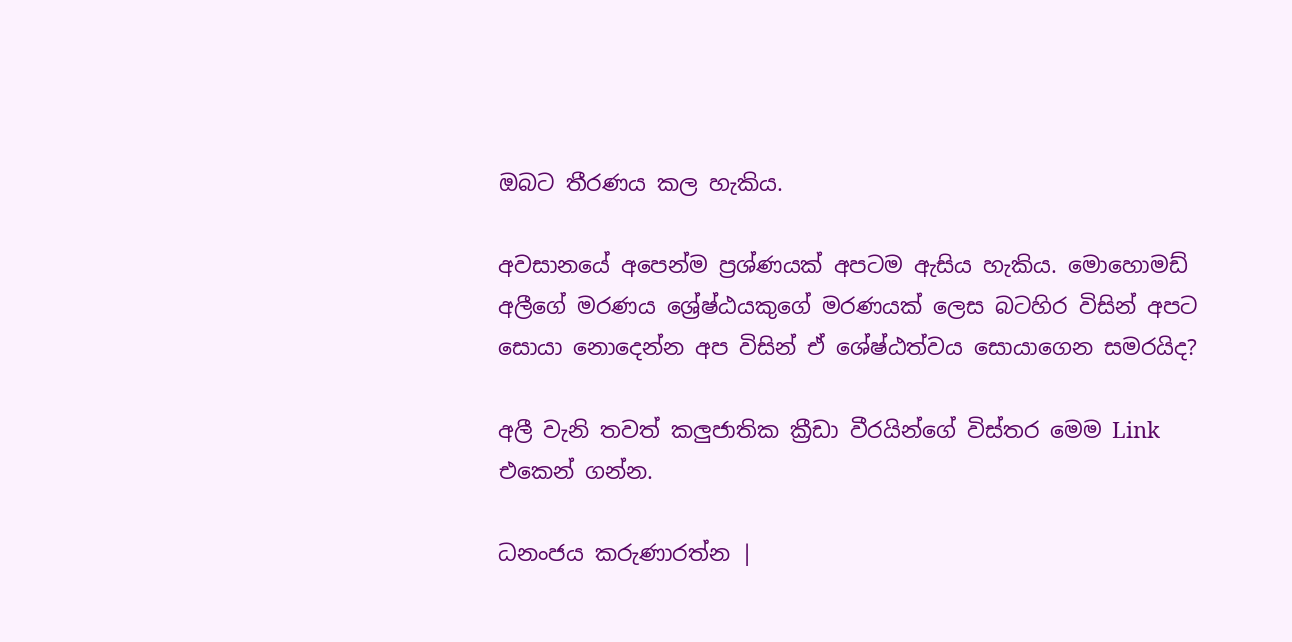ඔබට තීරණය කල හැකිය.

අවසානයේ අපෙන්ම ප්‍රශ්ණයක් අපටම ඇසිය හැකිය. මොහොමඩ් අලීගේ මරණය ශ්‍රේෂ්ඨයකුගේ මරණයක් ලෙස බටහිර විසින් අපට සොයා නොදෙන්න අප විසින් ඒ ශේෂ්ඨත්වය සොයාගෙන සමරයිද?

අලී වැනි තවත් කලුජාතික ක්‍රීඩා වීරයින්ගේ විස්තර මෙම Link එකෙන් ගන්න.

ධනංජය කරුණාරත්න |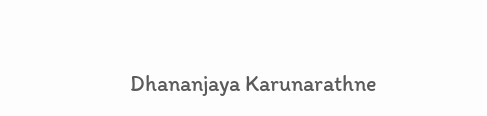Dhananjaya Karunarathne